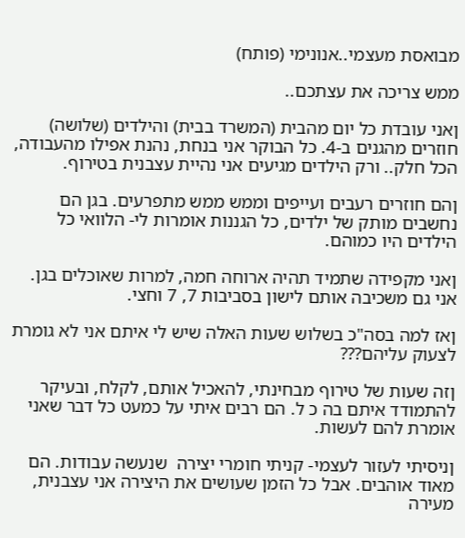מבואסת מעצמי..אנונימי (פותח)

ממש צריכה את עצתכם..

ןאני עובדת כל יום מהבית (המשרד בבית) והילדים (שלושה) חוזרים מהגנים ב-4. כל הבוקר אני בנחת, נהנת אפילו מהעבודה, הכל חלק.. ורק הילדים מגיעים אני נהיית עצבנית בטירוף.

ןהם חוזרים רעבים ועייפים וממש ממש מתפרעים. בגן הם נחשבים מותק של ילדים, כל הגננות אומרות לי- הלוואי כל הילדים היו כמוהם.

ןאני מקפידה שתמיד תהיה ארוחה חמה, למרות שאוכלים בגן. אני גם משכיבה אותם לישון בסביבות 7, 7 וחצי.

ןאז למה בסה"כ בשלוש שעות האלה שיש לי איתם אני לא גומרת לצעוק עליהם???

ןזה שעות של טירוף מבחינתי, להאכיל אותם, לקלח, ובעיקר להתמודד איתם בה כ ל. הם רבים איתי על כמעט כל דבר שאני אומרת להם לעשות.

ןניסיתי לעזור לעצמי- קניתי חומרי יצירה  שנעשה עבודות. הם מאוד אוהבים. אבל כל הזמן שעושים את היצירה אני עצבנית, מעירה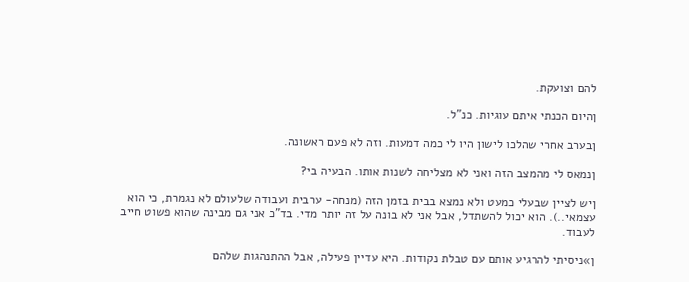להם וצועקת.

ןהיום הכנתי איתם עוגיות. כנ"ל.

ןבערב אחרי שהלכו לישון היו לי כמה דמעות. וזה לא פעם ראשונה.

ןנמאס לי מהמצב הזה ואני לא מצליחה לשנות אותו. הבעיה בי?

ןיש לציין שבעלי כמעט ולא נמצא בבית בזמן הזה (מנחה- ערבית ועבודה שלעולם לא נגמרת, כי הוא עצמאי..). הוא יכול להשתדל, אבל אני לא בונה על זה יותר מדי. בד"כ אני גם מבינה שהוא פשוט חייב לעבוד.

ן»ניסיתי להרגיע אותם עם טבלת נקודות. היא עדיין פעילה, אבל ההתנהגות שלהם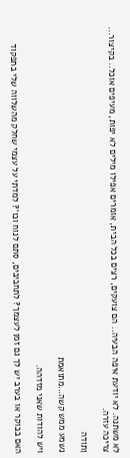לא משתנה. לא יודעת איפה הבעיה.. הם צועקים, רצים בכל הבית, אומרים אפילו מילים לא יפות, מעיפים אוכל.. בקיצור... צריכה עזרה.

ןתודה

נשמע ממש קשה...מתואמת

ויש להודות שאני מזדהה.

האם בבוקר או בערב יש לך גם זמן לעצמך? לתחביבים, סתם לנוח וכו'? למדתי על עצמי שחלק מהשלווה שלי בתפקוד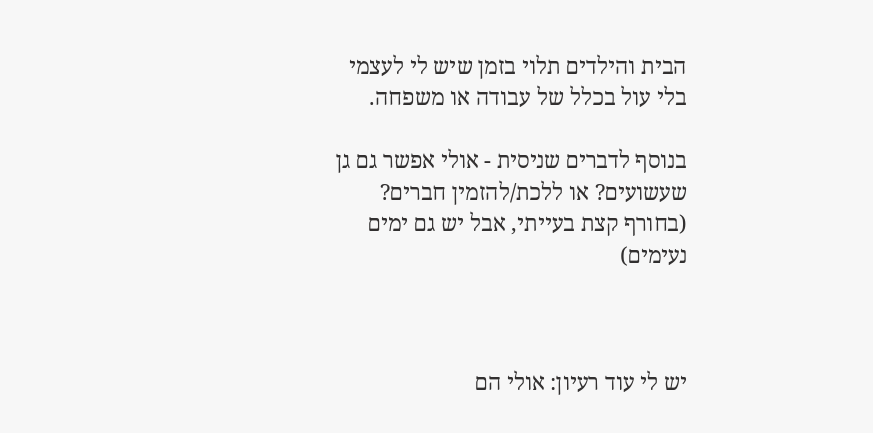הבית והילדים תלוי בזמן שיש לי לעצמי בלי עול בכלל של עבודה או משפחה.

בנוסף לדברים שניסית - אולי אפשר גם גן שעשועים? או ללכת/להזמין חברים? (בחורף קצת בעייתי, אבל יש גם ימים נעימים)



יש לי עוד רעיון: אולי הם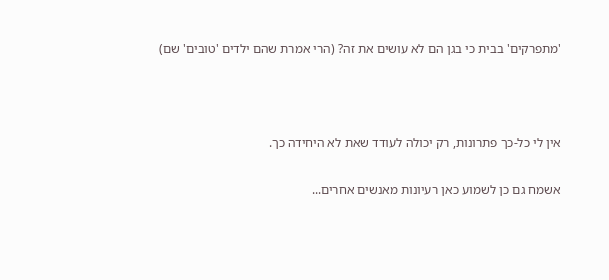'מתפרקים' בבית כי בגן הם לא עושים את זה? (הרי אמרת שהם ילדים 'טובים' שם)



אין לי כל-כך פתרונות, רק יכולה לעודד שאת לא היחידה כך.

אשמח גם כן לשמוע כאן רעיונות מאנשים אחרים...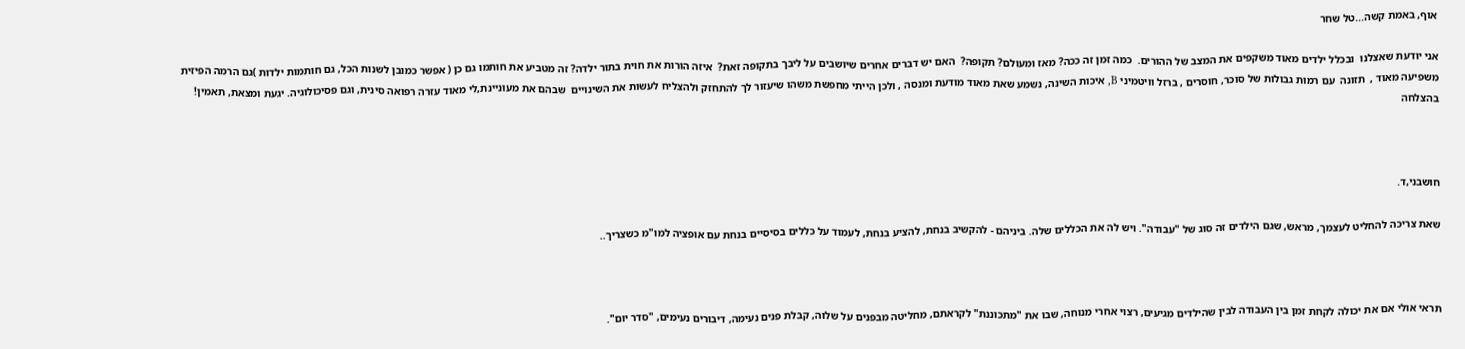אוף, באמת קשה...טל שחר

אני יודעת שאצלנו  ובכלל ילדים מאוד משקפים את המצב של ההורים.  כמה זמן זה ככה? מאז ומעולם? תקופה?  האם יש דברים אחרים שיושבים על ליבך בתקופה זאת?  איזה הורות את חוית בתור ילדה? זה מטביע את חותמו גם כן ( אפשר כמובן לשנות הכל, גם חותמות ילדות )גם הרמה הפיזית משפיעה מאוד ,  תזונה  עם רמות גבולות של סוכר, חוסרים , ברזל וויטמיני B, איכות השינה, נשמע שאת מאוד מודעת ומנסה , ולכן הייתי מחפשת משהו שיעזור לך להתחזק ולהצליח לעשות את השינויים  שבהם את מעוניינת,לי מאוד עזרה רפואה סינית, וגם פסיכולוגיה. יגעת ומצאת, תאמין! בהצלחה



חושבני,ד.

שאת צריכה להחליט לעצמך, מראש, שגם הילדים זה סוג של "עבודה". ויש לה את הכללים שלה. ביניהם - להקשיב בנחת, להציע בנחת, לעמוד על כללים בסיסיים בנחת עם אופציה למו"מ כשצריך..



תראי אולי אם את יכולה לקחת זמן בין העבודה לבין שהילדים מגיעים, רצוי אחרי מנוחה, שבו את "מתכוננת" לקראתם, מחליטה מבפנים על שלוה, קבלת פנים נעימה, דיבורים נעימים, "סדר יום".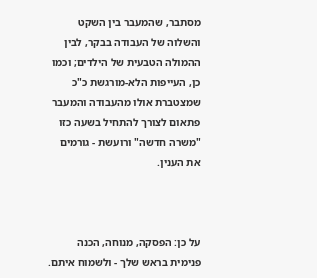מסתבר, שהמעבר בין השקט והשלוה של העבודה בבקר, לבין ההמולה הטבעית של הילדים; וכמו כן, העייפות הלא-מורגשת כ"כ שמצטברת אולו מהעבודה והמעבר פתאום לצורך להתחיל בשעה כזו "משרה חדשה" ורועשת - גורמים את הענין.



על כן: הפסקה, מנוחה, הכנה פנימית בראש שלך - ולשמוח איתם.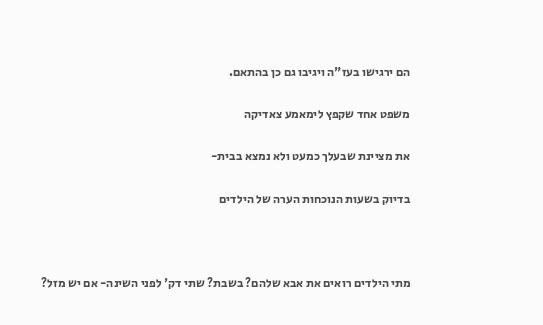הם ירגישו בעז"ה ויגיבו גם כן בהתאם.

משפט אחד שקפץ לימאמע צאדיקה

את מציינת שבעלך כמעט ולא נמצא בבית-

בדיוק בשעות הנוכחות הערה של הילדים



מתי הילדים רואים את אבא שלהם? בשבת? שתי דק' לפני השינה- אם יש מזל?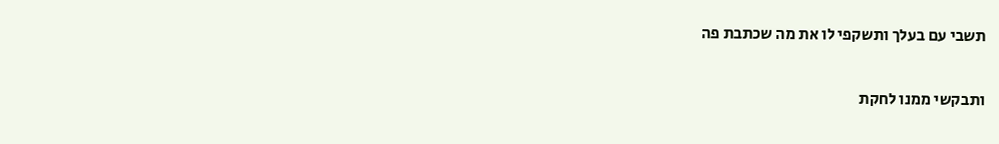תשבי עם בעלך ותשקפי לו את מה שכתבת פה

ותבקשי ממנו לחקת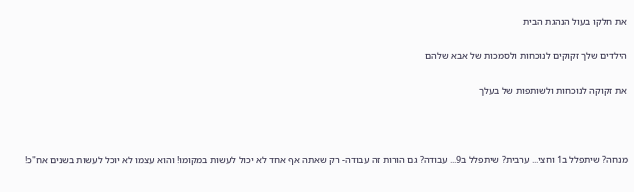את חלקו בעול הנהגת הבית

הילדים שלך זקוקים לנוכחות ולסמכות של אבא שלהם

את זקוקה לנוכחות ולשותפות של בעלך



מנחה? שיתפלל ב1 וחצי... ערבית? שיתפלל ב9... עבודה? גם הורות זה עבודה- רק שאתה אף אחד לא יכול לעשות במקומו! והוא עצמו לא יוכל לעשות בשנים אח"כ!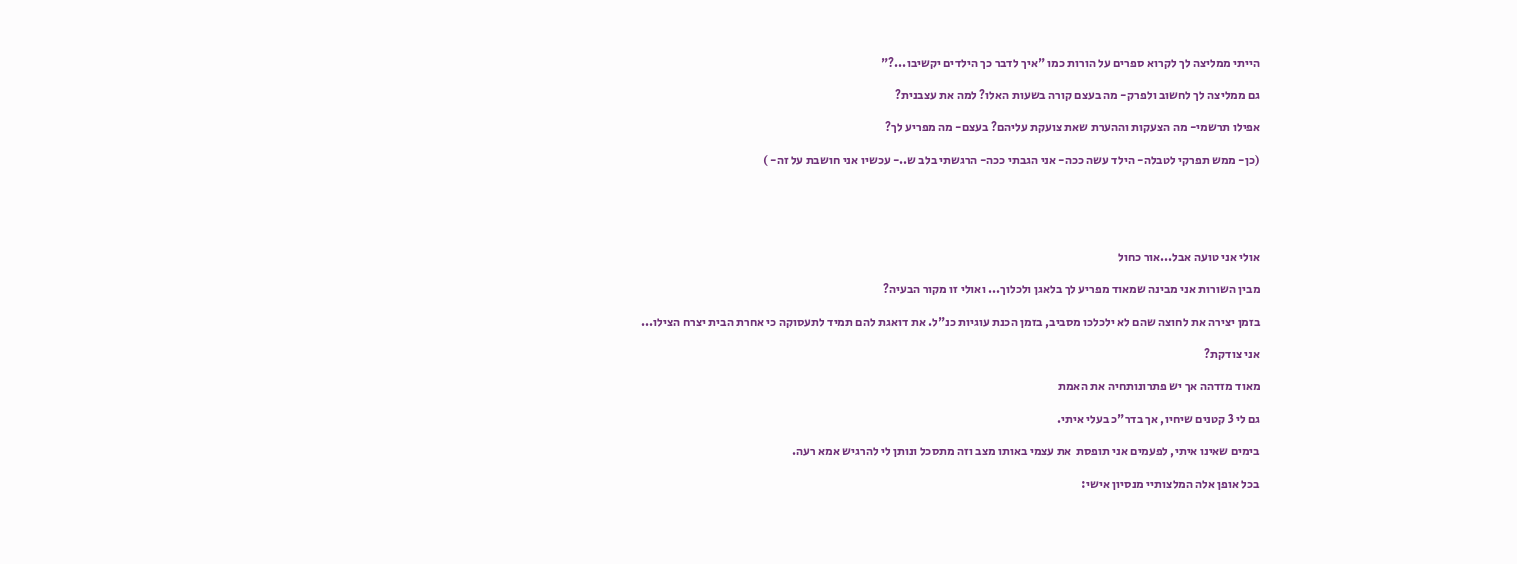הייתי ממליצה לך לקרוא ספרים על הורות כמו "איך לדבר כך הילדים יקשיבו...?"

גם ממליצה לך לחשוב ולפרק- מה בעצם קורה בשעות האלו? למה את עצבנית?

אפילו תרשמי- מה הצעקות וההערת שאת צועקת עליהם? בעצם- מה מפריע לך?

(כן- ממש תפרקי לטבלה- הילד עשה ככה- אני הגבתי ככה- הרגשתי בלב ש..- עכשיו אני חושבת על זה- )





אולי אני טועה אבל...אור כחול

מבין השורות אני מבינה שמאוד מפריע לך בלאגן ולכלוך... ואולי זו מקור הבעיה?

בזמן יצירה את לחוצה שהם לא ילכלכו מסביב, בזמן הכנת עוגיות כנ"ל. את דואגת להם תמיד לתעסוקה כי אחרת הבית יצרח הצילו...

אני צודקת?

מאוד מזדהה אך יש פתרונותחיה את האמת

גם לי 3 קטנים שיחיו, אך בדר"כ בעלי איתי.

בימים שאינו איתי, לפעמים אני תופסת  את עצמי באותו מצב וזה מתסכל ונותן לי להרגיש אמא רעה.

בכל אופן אלה המלצותיי מנסיון אישי: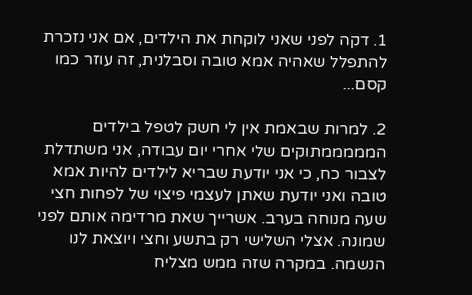1. דקה לפני שאני לוקחת את הילדים, אם אני נזכרת להתפלל שאהיה אמא טובה וסבלנית, זה עוזר כמו קסם...

2. למרות שבאמת אין לי חשק לטפל בילדים המממממתוקים שלי אחרי יום עבודה, אני משתדלת לצבור כח, כי אני יודעת שבריא לילדים להיות אמא טובה ואני יודעת שאתן לעצמי פיצוי של לפחות חצי שעה מנוחה בערב. אשרייך שאת מרדימה אותם לפני שמונה. אצלי השלישי רק בתשע וחצי ויוצאת לנו הנשמה. במקרה שזה ממש מצליח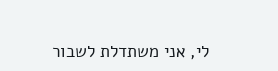לי, אני משתדלת לשבור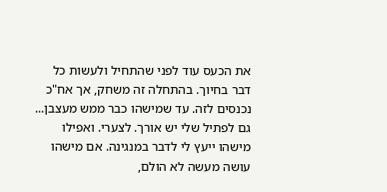את הכעס עוד לפני שהתחיל ולעשות כל דבר בחיוך. בהתחלה זה משחק, אך אח"כ נכנסים לזה. עד שמישהו כבר ממש מעצבן... גם לפתיל שלי יש אורך. לצערי. ואפילו מישהו ייעץ לי לדבר במנגינה. אם מישהו עושה מעשה לא הולם,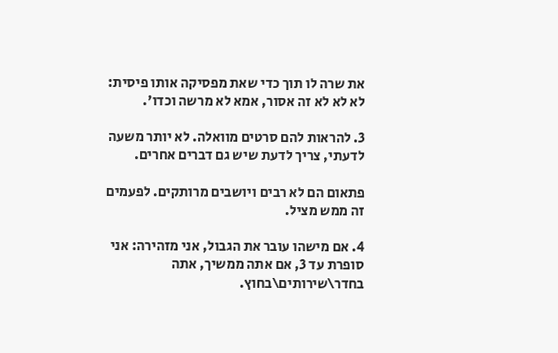את שרה לו תוך כדי שאת מפסיקה אותו פיסית: לא לא לא זה אסור, אמא לא מרשה וכדו'.

3. להראות להם סרטים מוואלה. לא יותר משעה לדעתי, צריך לדעת שיש גם דברים אחרים.

פתאום הם לא רבים ויושבים מרותקים. לפעמים זה ממש מציל.

4. אם מישהו עובר את הגבול, אני מזהירה: אני סופרת עד 3, אם אתה ממשיך, אתה בחדר\שירותים\בחוץ.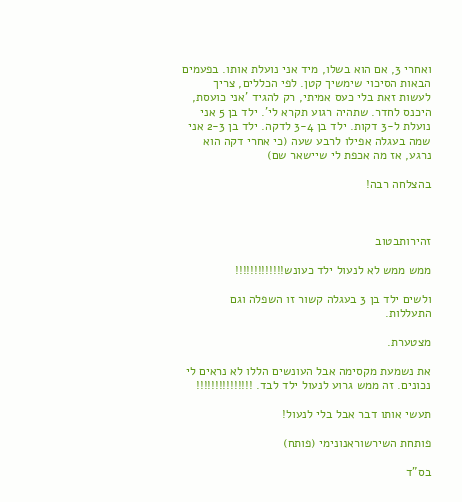ואחרי 3, אם הוא בשלו, מיד אני נועלת אותו. בפעמים הבאות הסיכוי שימשיך קטן. לפי הכללים, צריך לעשות זאת בלי כעס אמיתי, רק להגיד 'אני כועסת, היכנס לחדר. שתהיה רגוע תקרא לי'. ילד בן 5 אני נועלת ל-3 דקות. ילד בן 3-4 לדקה. ילד בן 2-3 אני שמה בעגלה אפילו לרבע שעה (כי אחרי דקה הוא נרגע, אז מה אכפת לי שיישאר שם)

בהצלחה רבה!



זהירותבטוב

ממש ממש לא לנעול ילד כעונש!!!!!!!!!!!!!

ולשים ילד בן 3 בעגלה קשור זו השפלה וגם התעללות.

מצטערת.

את נשמעת מקסימה אבל העונשים הללו לא נראים לי נכונים. זה ממש גרוע לנעול ילד לבד. !!!!!!!!!!!!!!!

תעשי אותו דבר אבל בלי לנעול!

פותחת השירשוראנונימי (פותח)

בס"ד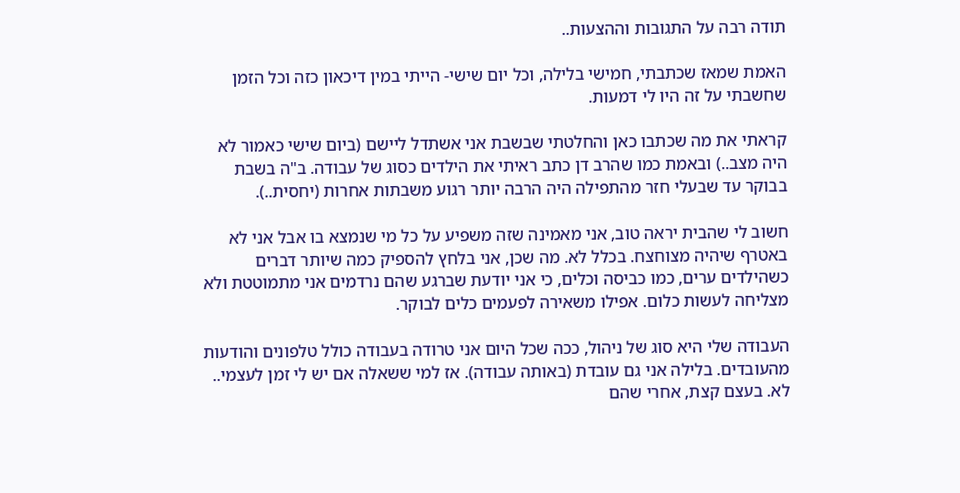תודה רבה על התגובות וההצעות..

האמת שמאז שכתבתי, חמישי בלילה, וכל יום שישי- הייתי במין דיכאון כזה וכל הזמן שחשבתי על זה היו לי דמעות.

קראתי את מה שכתבו כאן והחלטתי שבשבת אני אשתדל ליישם (ביום שישי כאמור לא היה מצב..) ובאמת כמו שהרב דן כתב ראיתי את הילדים כסוג של עבודה. ב"ה בשבת בבוקר עד שבעלי חזר מהתפילה היה הרבה יותר רגוע משבתות אחרות (יחסית..).

חשוב לי שהבית יראה טוב, אני מאמינה שזה משפיע על כל מי שנמצא בו אבל אני לא באטרף שיהיה מצוחצח. בכלל לא. מה שכן, אני בלחץ להספיק כמה שיותר דברים כשהילדים ערים, כמו כביסה וכלים, כי אני יודעת שברגע שהם נרדמים אני מתמוטטת ולא מצליחה לעשות כלום. אפילו משאירה לפעמים כלים לבוקר.

העבודה שלי היא סוג של ניהול, ככה שכל היום אני טרודה בעבודה כולל טלפונים והודעות מהעובדים. בלילה אני גם עובדת (באותה עבודה). אז למי ששאלה אם יש לי זמן לעצמי.. לא. בעצם קצת, אחרי שהם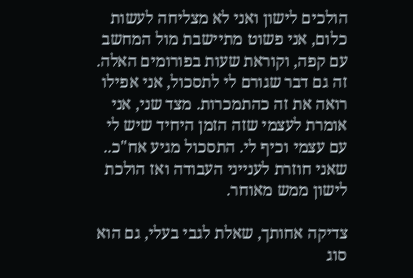הולכים לישון ואני לא מצליחה לעשות כלום, אני פשוט מתיישבת מול המחשב עם קפה, וקוראת שעות בפורומים האלה. זה גם דבר שגורם לי לתסכול, אני אפילו רואה את זה כהתמכרות. מצד שני, אני אומרת לעצמי שזה הזמן היחיד שיש לי עם עצמי וכיף לי. התסכול מגיע אח"כ.. שאני חוזרת לענייני העבודה ואז הולכת לישון ממש מאוחר.

צדיקה אחותך, שאלת לגבי בעלי, גם הוא סוג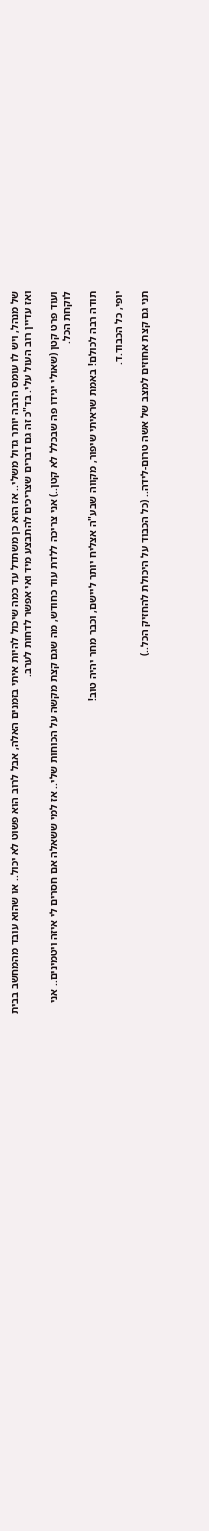של מנהל, ויש לו עומס הרבה יותר גדול משלי.. אז הוא כן משתדל עד כמה שיכול להיות איתי בזמנים האלה, אבל לרוב הוא פשוט לא יכול.. או שהוא עובד מהמחשב בבית ואז עדיין רוב העול עלי. בד"כ זה גם דברים שצריכים להתבצע מיד ואי אפשר לדחות לערב.

ועוד פרט קטן (שאולי יגידו פה שבכלל לא קטן..) אני צריכה ללדת עוד כחודש, מה שגם קצת מקשה על הכוחות שלי.. אז למי ששאלה אם חסרים לי איזה ויטמינים.. אני לוקחת הכל.

תודה רבה לכולם! באמת שראיתי שיפור, מקווה שבע"ה אצליח יותר ליישם, וכבר מחר יהיה טוב!

יופי, כל הכבוד.ד.

תני גם קצת אחוזים למצב של אשה טרום-לידה.. (כל הכבוד על היכולת להחזיק הכל..)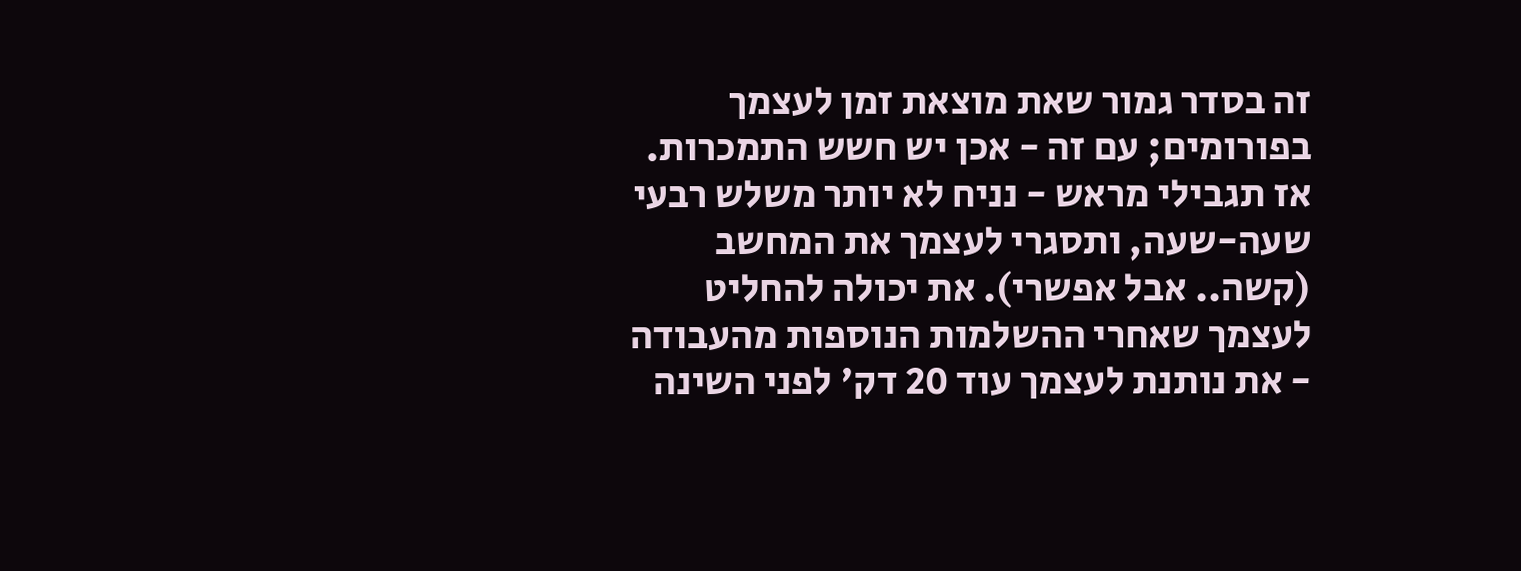זה בסדר גמור שאת מוצאת זמן לעצמך בפורומים; עם זה - אכן יש חשש התמכרות. אז תגבילי מראש - נניח לא יותר משלש רבעי שעה-שעה, ותסגרי לעצמך את המחשב (קשה.. אבל אפשרי). את יכולה להחליט לעצמך שאחרי ההשלמות הנוספות מהעבודה - את נותנת לעצמך עוד 20 דק' לפני השינה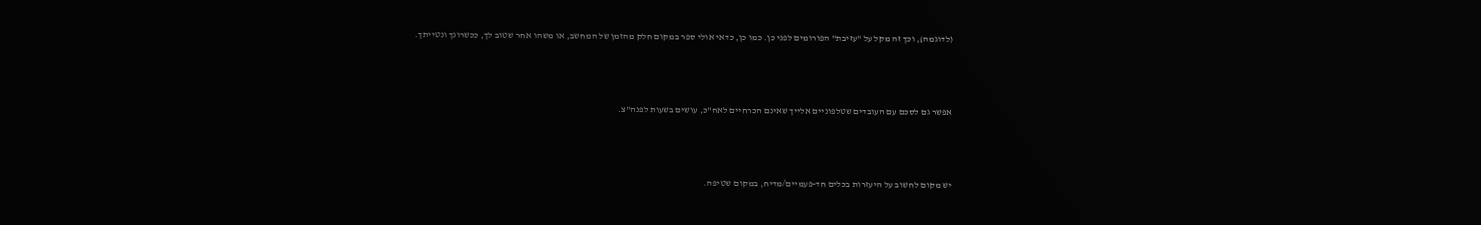(לדוגמה), וכך זה מקל על "עזיבת" הפורומים לפני כן. כמו כן, כדאי אולי ספר במקום חלק מהזמן של המחשב, או משהו אחר שטוב לך, ככשרונך ונטייתך.



אפשר גם לסכם עם העובדים שטלפוניים אלייך שאינם הכרחיים לאח"כ, עושים בשעות לפנה"צ.



יש מקום לחשוב על היעזרות בכלים חד-פעמיים/מדיח, במקום שטיפה.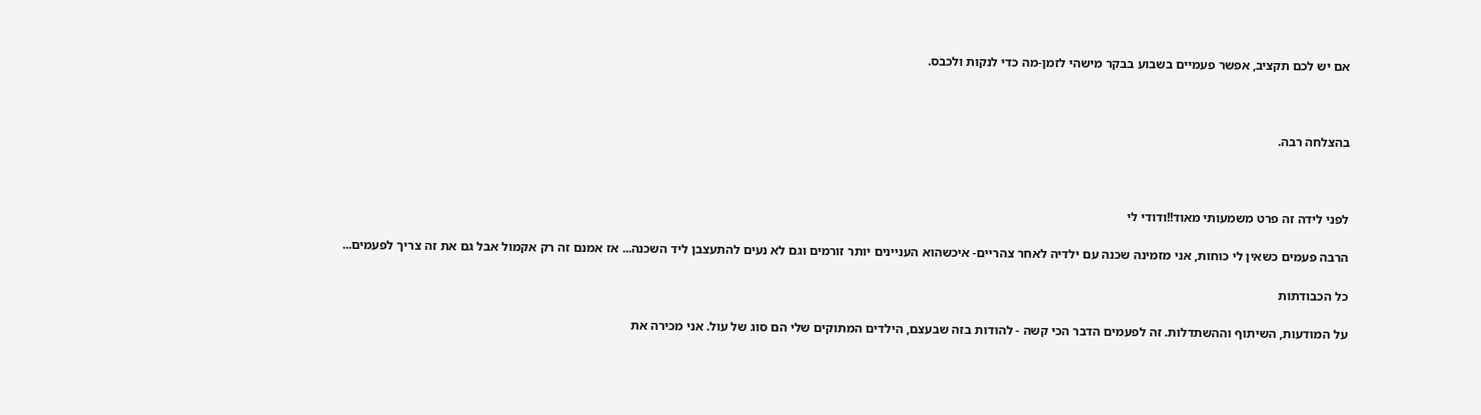אם יש לכם תקציב, אפשר פעמיים בשבוע בבקר מישהי לזמן-מה כדי לנקות ולכבס.



בהצלחה רבה.



לפני לידה זה פרט משמעותי מאוד!!ודודי לי

הרבה פעמים כשאין לי כוחות, אני מזמינה שכנה עם ילדיה לאחר צהריים- איכשהוא העניינים יותר זורמים וגם לא נעים להתעצבן ליד השכנה... אז אמנם זה רק אקמול אבל גם את זה צריך לפעמים...

כל הכבודתות

על המודעות, השיתוף וההשתדלות. זה לפעמים הדבר הכי קשה - להודות בזה שבעצם, הילדים המתוקים שלי הם סוג של עול. אני מכירה את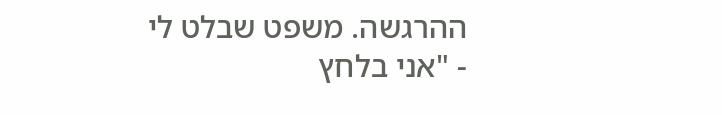ההרגשה. משפט שבלט לי - "אני בלחץ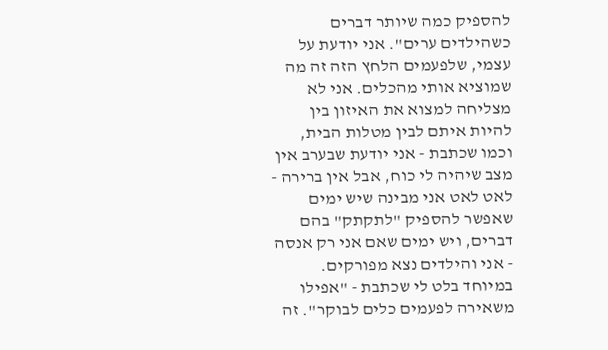להספיק כמה שיותר דברים כשהילדים ערים". אני יודעת על עצמי, שלפעמים הלחץ הזה זה מה שמוציא אותי מהכלים. אני לא מצליחה למצוא את האיזון בין להיות איתם לבין מטלות הבית, וכמו שכתבת - אני יודעת שבערב אין מצב שיהיה לי כוח, אבל אין ברירה - לאט לאט אני מבינה שיש ימים שאפשר להספיק "לתקתק" בהם דברים, ויש ימים שאם אני רק אנסה - אני והילדים נצא מפורקים. במיוחד בלט לי שכתבת - "אפילו משאירה לפעמים כלים לבוקר". זה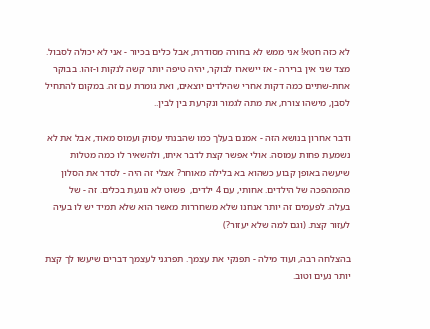לא כזה חטא! אני ממש לא בחורה מסודרת, אבל כלים בכיור - אני לא יכולה לסבול. מצד שני אין ברירה - אז יישארו לבוקר, יהיה טיפה יותר קשה לנקות ו-זהו. בבוקר אחת-שתיים כמה דקות אחרי שהילדים יוצאים, ואת גומרת עם זה. במקום להתחיל לסבן, מישהו צורח, את מתה לגמור ונקרעת בין לבין..

ודבר אחרון בנושא הזה - אמנם בעלך כמו שהבנתי עסוק ועמוס מאוד, אבל את לא נשמעת פחות עמוסה. אולי אפשר קצת לדבר איתו, ולהשאיר לו כמה מטלות שיעשה באופן קבוע כשהוא בא בלילה מאוחר? אצלי זה היה - לסדר את הסלון מהמהפכה של הילדים. אחותי, עם 4 ילדים,  פשוט לא נוגעת בכלים. זה - של בעלה. לפעמים זה יותר אנחנו שלא משחררות מאשר הוא שלא תמיד יש לו בעיה לעזור קצת. (וגם למה שלא יעזור?)

בהצלחה רבה, ועוד מילה - תפנקי את עצמך. תפרגני לעצמך דברים שיעשו לך קצת יותר נעים וטוב.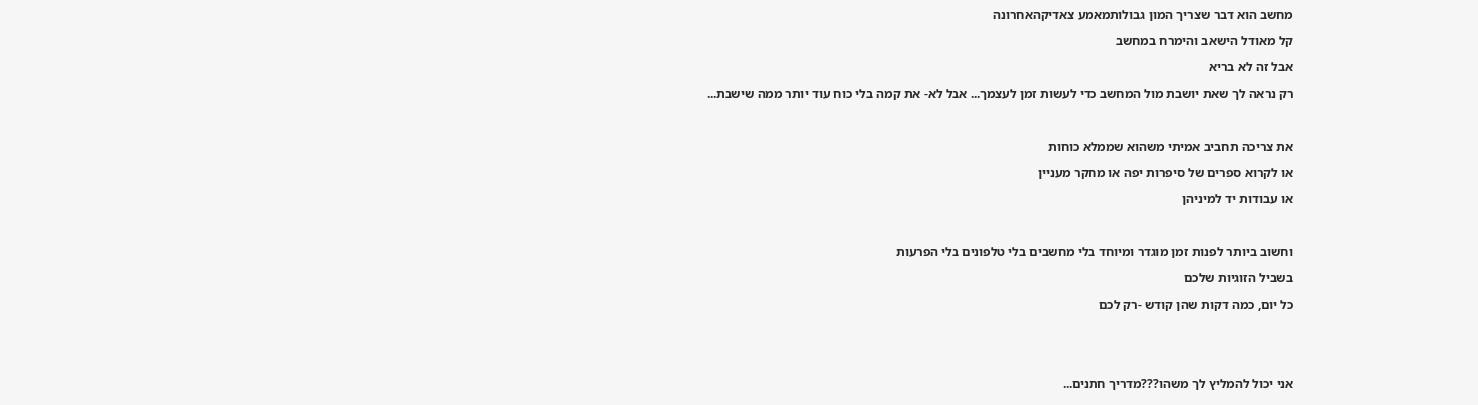מחשב הוא דבר שצריך המון גבולותמאמע צאדיקהאחרונה

קל מאודל הישאב והימרח במחשב

אבל זה לא בריא

רק נראה לך שאת יושבת מול המחשב כדי לעשות זמן לעצמך... אבל לא- את קמה בלי כוח עוד יותר ממה שישבת...



את צריכה תחביב אמיתי משהוא שממלא כוחות

או לקרוא ספרים של סיפרות יפה או מחקר מעניין

או עבודות יד למיניהן



וחשוב ביותר לפנות זמן מוגדר ומיוחד בלי מחשבים בלי טלפונים בלי הפרעות

בשביל הזוגיות שלכם

כל יום, כמה דקות שהן קודש -רק לכם





אני יכול להמליץ לך משהו???מדריך חתנים...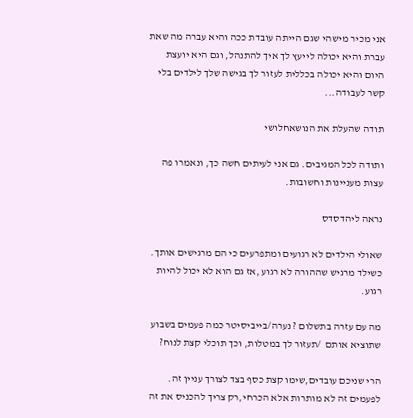אני מכיר מישהי שגם הייתה עובדת ככה והיא עברה מה שאת עברת והיא יכולה לייעץ לך איך להתנהל, וגם היא יועצת היום והיא יכולה בכללית לעזור לך בגישה שלך לילדים בלי קשר לעבודה...

תודה שהעלת את הנושאחלושי

ותודה לכל המגיבים. גם אני לעיתים חשה כך, ונאמרו פה עצות מעניינות וחשובות.

נראה ליהדסדס

שאולי הילדים לא רגועים ומתפרעים כי הם מרגישים אותך. כשילד מרגיש שההורה לא רגוע ,אז גם הוא לא יכול להיות רגוע.

מה עם עזרה בתשלום ? נערה/בייביסיטר כמה פעמים בשבוע שתוציא אותם  /תעזור לך במטלות, וכך תוכלי קצת לנוח?

הרי שניכם עובדים,שימו קצת כסף בצד לצורך עניין זה. לפעמים זה לא מותרות אלא הכרחי,רק צריך להכניס את זה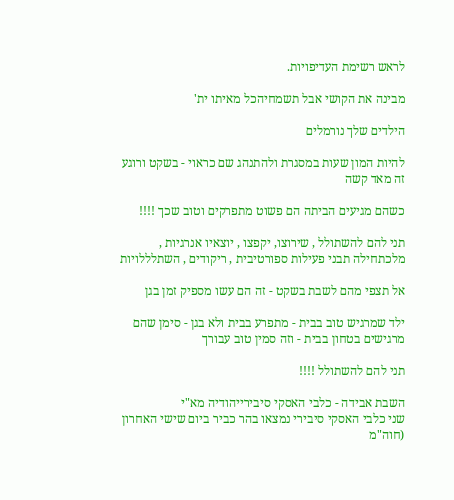לראש רשימת העדיפויות.

מבינה את הקושי אבל תשמחיהכל מאיתו ית'

הילדים שלך נורמלים

להיות המון שעות במסגרת ולהתנהג שם כראוי - בשקט ורוגע זה מאד קשה

כשהם מגיעים הביתה הם פשוט מתפרקים וטוב שכך !!!!

תני להם להשתולל , שירוצו, יקפצו , יוצאיו אנרגיות , מלכתחילה תבני פעילות ספורטיבית , ריקודים , השתלללויות

אל תצפי מהם לשבת בשקט - זה הם עשו מספיק זמן בגן

ילד שמרגיש טוב בבית - מתפרע בבית ולא בגן - סימן שהם מרגישים בטחון בבית - וזה סמין טוב עבורך

תני להם להשתולל !!!!

השבת אבידה - כלבי האסקי סיבירייהודיה מא"י
שני כלבי האסקי סיבירי נמצאו בהר כביר ביום שישי האחרון (חוה"מ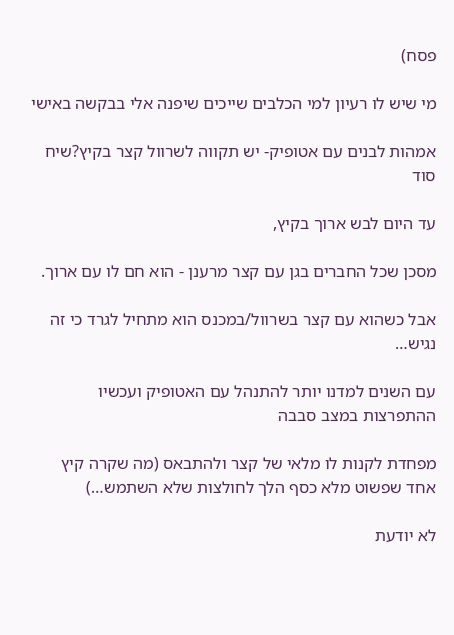פסח)

מי שיש לו רעיון למי הכלבים שייכים שיפנה אלי בבקשה באישי

אמהות לבנים עם אטופיק- יש תקווה לשרוול קצר בקיץ?שיח סוד

עד היום לבש ארוך בקיץ,

מסכן שכל החברים בגן עם קצר מרענן - הוא חם לו עם ארוך.

אבל כשהוא עם קצר בשרוול/במכנס הוא מתחיל לגרד כי זה נגיש…

עם השנים למדנו יותר להתנהל עם האטופיק ועכשיו ההתפרצות במצב סבבה

מפחדת לקנות לו מלאי של קצר ולהתבאס (מה שקרה קיץ אחד שפשוט מלא כסף הלך לחולצות שלא השתמש…)

לא יודעת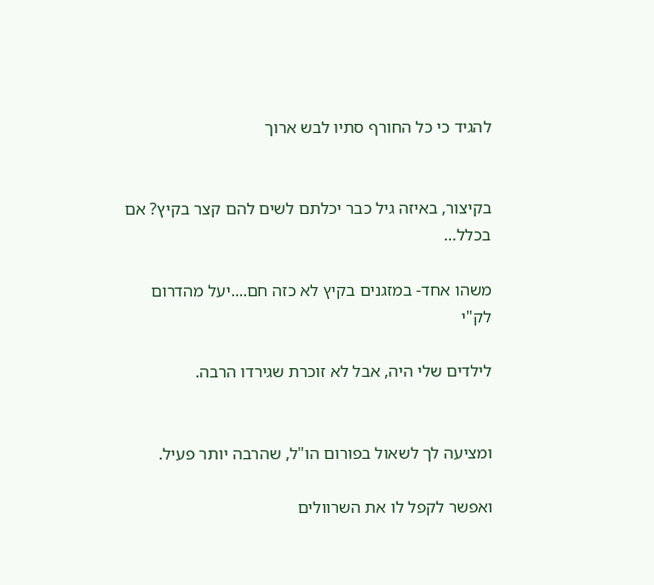להגיד כי כל החורף סתיו לבש ארוך


בקיצור, באיזה גיל כבר יכלתם לשים להם קצר בקיץ? אם בכלל…

משהו אחד- במזגנים בקיץ לא כזה חם....יעל מהדרום
לק"י

לילדים שלי היה, אבל לא זוכרת שגירדו הרבה.


ומציעה לך לשאול בפורום הו"ל, שהרבה יותר פעיל.

ואפשר לקפל לו את השרוולים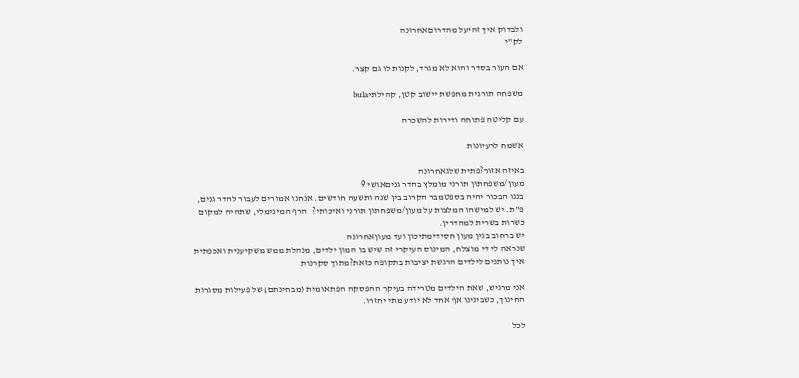ולבדוק איך זהיעל מהדרוםאחרונה
לק"י

אם העור בסדר והוא לא מגרד, לקנות לו גם קצר.

משפחה תורנית מחפשת יישוב קטן, קהילתיbula

עם קליטה פתוחה ודירות להשכרה

אשמח לרעיונות

באיזה אזור?פתית שלגאחרונה
מעון/משפחתון תורני מומלץ בהדר גניםאושי 9
בננו הבכור יהיה בספטמבר הקרוב בין שנה ותשעה חודשים. אנחנו אמורים לעבור להדר גנים, פ"ת. יש למישהו המלצות על מעון/משפחתון תורני ואיכותי?   הרף המינימלי, שתהיה למקום כשרות בשרית למהדרין.
יש ברחוב בגין מעון חסידימתיכון ועד מעוןאחרונה
שנראה לי די מוצלח, המינוס העיקרי זה שיש בו המון ילדים, מנהלת ממש משקיענית ואכפתית
איך נותנים לילדים הרגשת יציבות בתקופה כזאת?מתוך סקרנות

אני מרגיש, שאת הילדים מטרידה בעיקר ההפסקה הפתאומית (מבחינתם) של פעילות מסגרות החינוך, כשבינינו אף אחד לא יודע מתי יחזרו.

לכל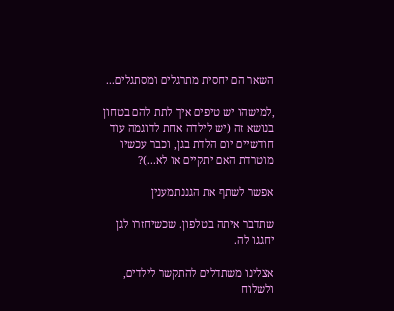השאר הם יחסית מתרגלים ומסתגלים...

,למישהו יש טיפים איך לתת להם בטחון בנושא זה (יש לילדה אחת לדוגמה עוד חודשיים יום הלדת בגן, וכבר עכשיו מוטרדת האם יתקיים או לא...)?

אפשר לשתף את הגננתמענין

שתדבר איתה בטלפון. שכשיחזרו לגן יחגגו לה.

אצלינו משתדלים להתקשר לילדים, ולשלוח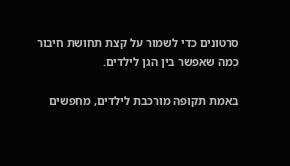סרטונים כדי לשמור על קצת תחושת חיבור כמה שאפשר בין הגן לילדים.

באמת תקופה מורכבת לילדים, מחפשים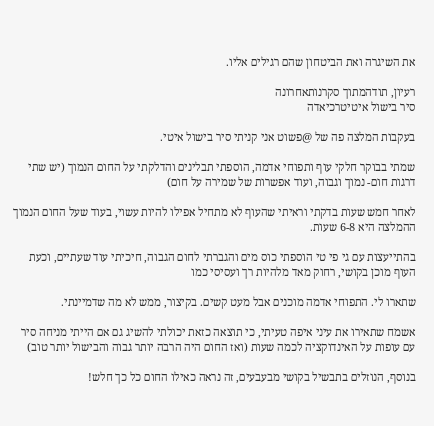את השיגרה ואת הביטחון שהם רגילים אליו.

רעיון, תודהמתוך סקרנותאחרונה
סיר בישול איטיטרכיאדה

בעקבות המלצה פה של @פשוט אני קניתי סיר בישול איטי.

שמתי בבוקר חלקי עוף ותפוחי אדמה, הוספתי תבלינים והדלקתי על החום הנמוך (יש שתי דרגות חום- נמוך וגבוה, ועוד אפשרות של שמירה על חום)

לאחר חמש שעות בדקתי וראיתי שהעוף לא מתחיל אפילו להיות עשוי, בעוד שעל החום הנמוך ההמלצה היא 6-8 שעות.

בהתייעצות עם גי פי טי הוספתי כוס מים והגברתי לחום הגבוה, חיכיתי עוד שעתיים, וכעת העוף מוכן בקושי, רחוק מאד מלהיות רך ועסיסי כמו

שתארו לי. התפוחי אדמה מוכנים אבל מעט קשים. בקיצור, ממש לא מה שדמיינתי.

אשמח שתאירו את עיני איפה טעיתי, כי תוצאה כזאת יכולתי להשיג גם אם הייתי מניחה סיר עם עופות על האינדוקציה לכמה שעות (ואז החום היה הרבה יותר גבוה והבישול יותר טוב)

בנוסף, הנוזלים בתבשיל בקושי מבעבעים, זה נראה כאילו החום כל כך חלש!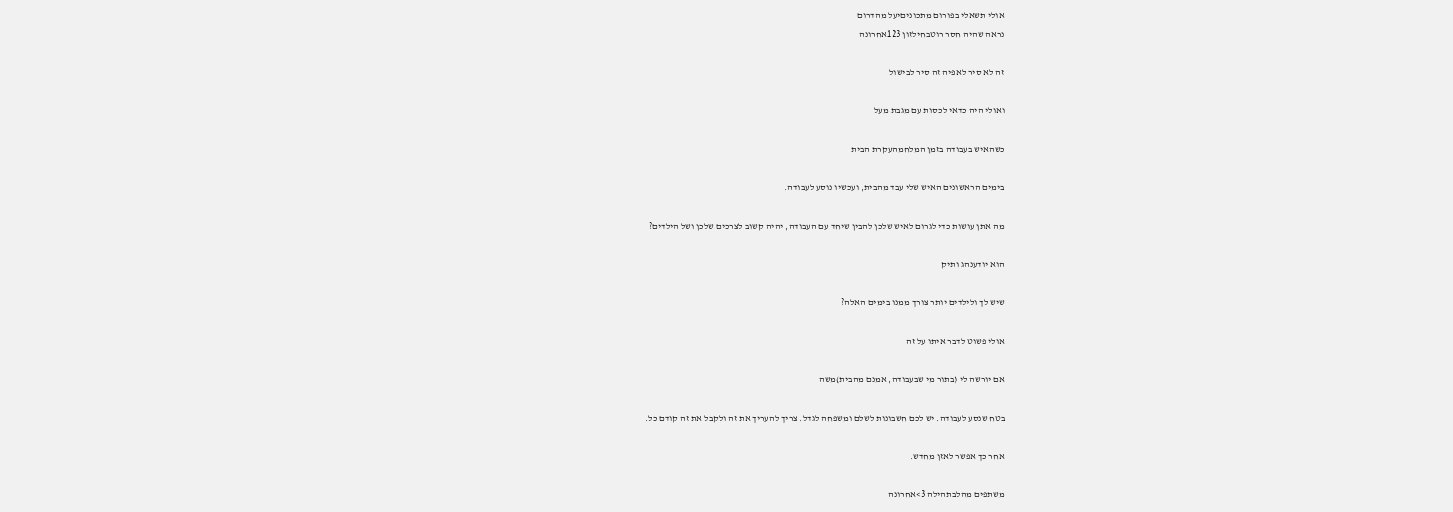אולי תשאלי בפורום מתכוניםיעל מהדרום
נראה שהיה חסר רוטבחילזון 123אחרונה

זה לא סיר לאפיה זה סיר לבישול

ואולי היה כדאי לכסות עם מגבת מעל

כשהאיש בעבודה בזמן המלחמהעקרת הבית

בימים הראשונים האיש שלי עבד מהבית, ועכשיו נוסע לעבודה.

מה אתן עושות כדי לגרום לאיש שלכן להבין שיחד עם העבודה, יהיה קשוב לצרכים שלכן ושל הילדים?

הוא יודענהג ותיק

שיש לך ולילדים יותר צורך ממנו בימים האלה?

אולי פשוט לדבר איתו על זה

אם יורשה לי (בתור מי שבעבודה, אמנם מהבית)משה

בטח שנסע לעבודה. יש לכם חשבונות לשלם ומשפחה לגדל. צריך להעריך את זה ולקבל את זה קודם כל.

אחר כך אפשר לאזן מחדש.

משתפים מהלבתהילה 3>אחרונה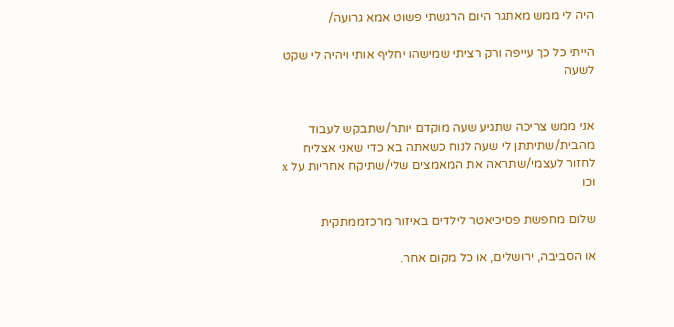היה לי ממש מאתגר היום הרגשתי פשוט אמא גרועה/

הייתי כל כך עייפה ורק רציתי שמישהו יחליף אותי ויהיה לי שקט לשעה


אני ממש צריכה שתגיע שעה מוקדם יותר/שתבקש לעבוד מהבית/שתיתתן לי שעה לנוח כשאתה בא כדי שאני אצליח לחזור לעצמי/שתראה את המאמצים שלי/שתיקח אחריות על x וכו

שלום מחפשת פסיכיאטר לילדים באיזור מרכזממתקית

או הסביבה, ירושלים, או כל מקום אחר.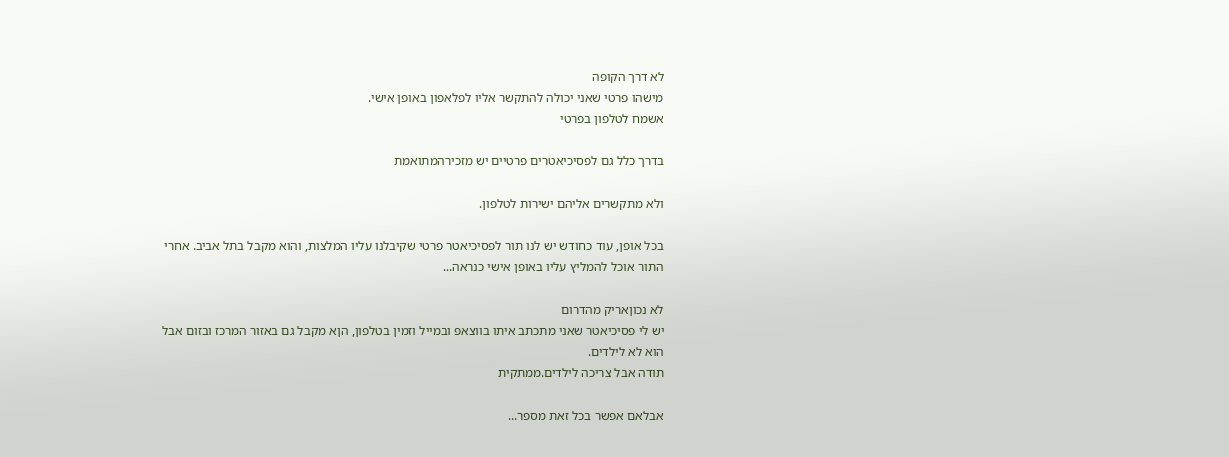לא דרך הקופה
מישהו פרטי שאני יכולה להתקשר אליו לפלאפון באופן אישי.
אשמח לטלפון בפרטי

בדרך כלל גם לפסיכיאטרים פרטיים יש מזכירהמתואמת

ולא מתקשרים אליהם ישירות לטלפון.

בכל אופן, עוד כחודש יש לנו תור לפסיכיאטר פרטי שקיבלנו עליו המלצות, והוא מקבל בתל אביב. אחרי התור אוכל להמליץ עליו באופן אישי כנראה...

לא נכוןאריק מהדרום
יש לי פסיכיאטר שאני מתכתב איתו בווצאפ ובמייל וזמין בטלפון, הןא מקבל גם באזור המרכז ובזום אבל הוא לא לילדים.
תודה אבל צריכה לילדים.ממתקית

אבלאם אפשר בכל זאת מספר...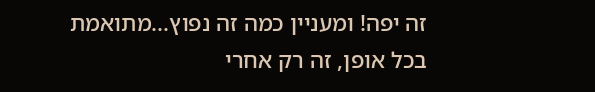זה יפה! ומעניין כמה זה נפוץ...מתואמת
בכל אופן, זה רק אחרי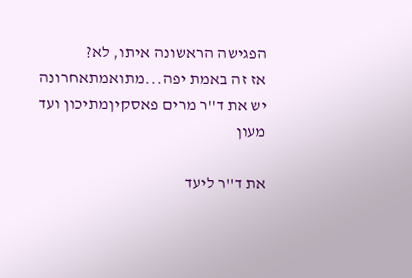הפגישה הראשונה איתו, לא?
אז זה באמת יפה...מתואמתאחרונה
יש את ד''ר מרים פאסקיןמתיכון ועד מעון

את ד''ר ליעד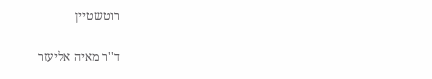רוטשטיין

ד''ר מאיה אליעזר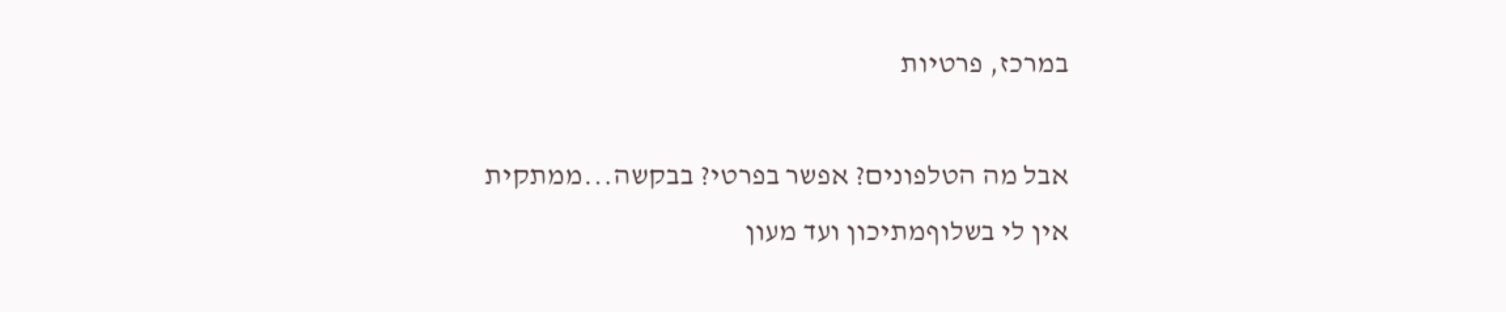במרכז, פרטיות

אבל מה הטלפונים? אפשר בפרטי? בבקשה...ממתקית
אין לי בשלוףמתיכון ועד מעון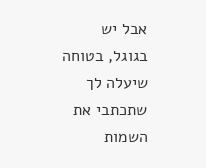אבל יש בגוגל, בטוחה שיעלה לך שתכתבי את השמות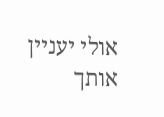אולי יעניין אותך